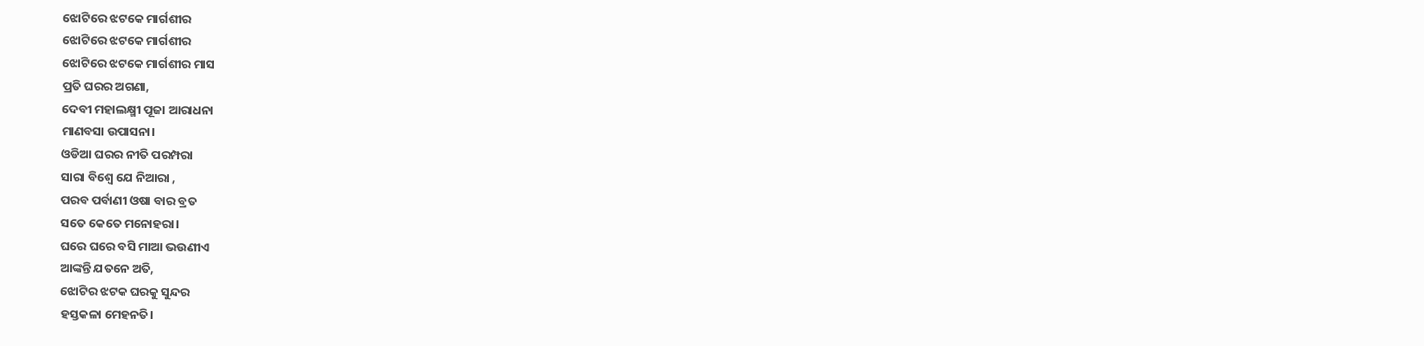ଝୋଟିରେ ଝଟକେ ମାର୍ଗଶୀର
ଝୋଟିରେ ଝଟକେ ମାର୍ଗଶୀର
ଝୋଟିରେ ଝଟକେ ମାର୍ଗଶୀର ମାସ
ପ୍ରତି ଘରର ଅଗଣା,
ଦେବୀ ମହାଲକ୍ଷ୍ମୀ ପୂଜା ଆରାଧନା
ମାଣବସା ଉପାସନା।
ଓଡିଆ ଘରର ନୀତି ପରମ୍ପରା
ସାରା ବିଶ୍ଵେ ଯେ ନିଆରା ,
ପରବ ପର୍ବାଣୀ ଓଷା ବାର ବ୍ରତ
ସତେ କେତେ ମନୋହରା।
ଘରେ ଘରେ ବସି ମାଆ ଭଉଣୀଏ
ଆଙ୍କନ୍ତି ଯତନେ ଅତି,
ଝୋଟିର ଝଟକ ଘରକୁ ସୁନ୍ଦର
ହସ୍ତକଳା ମେହନତି।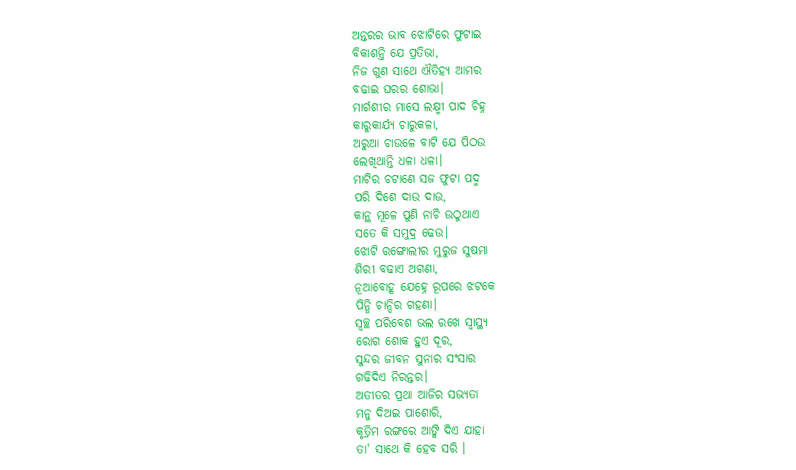ଅନ୍ତରର ଭାବ ଝୋଟିରେ ଫୁଟାଇ
ବିକାଶନ୍ତି ଯେ ପ୍ରତିଭା,
ନିଜ ଗୁଣ ସାଥେ ଐତିହ୍ୟ ଆମର
ବଢାଇ ଘରର ଶୋଭା।
ମାର୍ଗଶୀର ମାସେ ଲକ୍ଷ୍ମୀ ପାଦ ଚିହ୍ନ
କାରୁକାର୍ଯ୍ୟ ଚାରୁକଳା,
ଅରୁଆ ଚାଉଳେ ବାଟି ଯେ ପିଠଉ
ଲେଖିଥାନ୍ତି ଧଳା ଧଳା।
ମାଟିର ଚଟାଣେ ସଜ ଫୁଟା ପଦ୍ମ
ପରି ଦିଶେ ଦାଉ ଦାଉ,
କାନ୍ଥ ମୂଳେ ପୁଣି ନାଚି ଉଠୁଥାଏ
ସତେ କି ସମୁଦ୍ର ଢେଉ।
ଝୋଟି ରଙ୍ଗୋଲୀର ମୁରୁଜ ସୁଷମା
ଶିରୀ ବଢାଏ ଅଗଣା,
ନୂଆବୋହୂ ଯେହ୍ନେ ରୂପରେ ଝଟକେ
ପିନ୍ଧି ଚାନ୍ଦିର ଗହଣା।
ସ୍ଵଚ୍ଛ ପରିବେଶ ଭଲ ରଖେ ସ୍ଵାସ୍ଥ୍ୟ
ରୋଗ ଶୋକ ହୁଏ ଦୂର,
ସୁନ୍ଦର ଜୀବନ ସୁନାର ସଂସାର
ଗଢିଦିଏ ନିରନ୍ତର।
ଅତୀତର ପ୍ରଥା ଆଜିର ସଭ୍ୟତା
ମନୁ ଦିଅଇ ପାଶୋରି,
କୃତ୍ରିମ ରଙ୍ଗରେ ଆଙ୍କି ଦିଏ ଯାହା
ତା' ସାଥେ କି ହେବ ସରି ।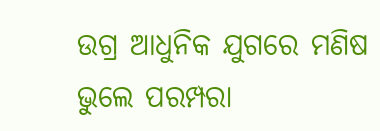ଉଗ୍ର ଆଧୁନିକ ଯୁଗରେ ମଣିଷ
ଭୁଲେ ପରମ୍ପରା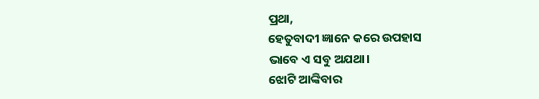ପ୍ରଥା,
ହେତୁବାଦୀ ଜ୍ଞାନେ କରେ ଉପହାସ
ଭାବେ ଏ ସବୁ ଅଯଥା।
ଝୋଟି ଆଙ୍କିବାର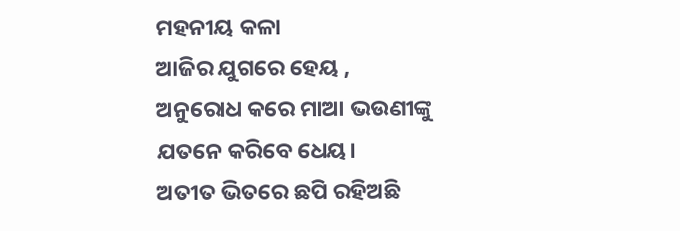ମହନୀୟ କଳା
ଆଜିର ଯୁଗରେ ହେୟ ,
ଅନୁରୋଧ କରେ ମାଆ ଭଉଣୀଙ୍କୁ
ଯତନେ କରିବେ ଧେୟ।
ଅତୀତ ଭିତରେ ଛପି ରହିଅଛି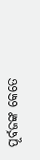ପୂର୍ବଜଙ୍କ କେତେ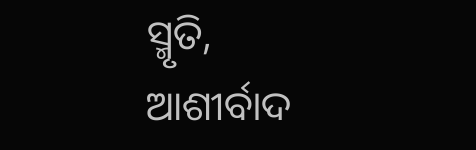ସ୍ମୃତି,
ଆଶୀର୍ବାଦ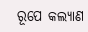ରୂପେ କଲ୍ୟାଣ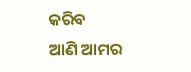କରିବ
ଆଣି ଆମର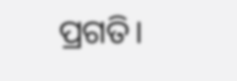ପ୍ରଗତି।